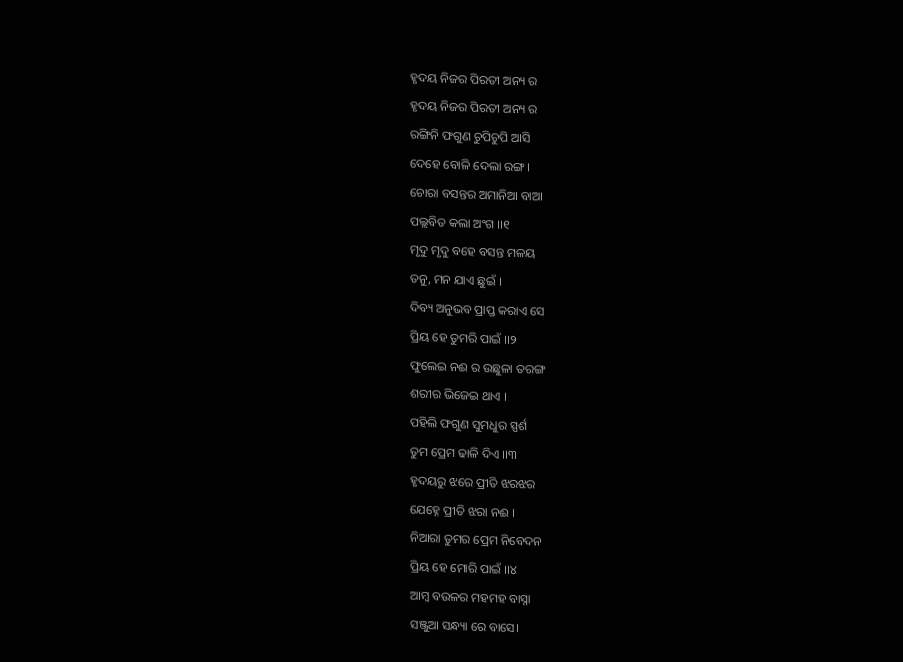ହୃଦୟ ନିଜର ପିରତୀ ଅନ୍ୟ ର
ହୃଦୟ ନିଜର ପିରତୀ ଅନ୍ୟ ର
ରଙ୍ଗିନି ଫଗୁଣ ଚୁପିଚୁପି ଆସି
ଦେହେ ବୋଳି ଦେଲା ରଙ୍ଗ ।
ଚୋରା ବସନ୍ତର ଅମାନିଆ ବାଆ
ପଲ୍ଲବିତ କଲା ଅଂଗ ।।୧
ମୃଦୁ ମୃଦୁ ବହେ ବସନ୍ତ ମଳୟ
ତନୁ, ମନ ଯାଏ ଛୁଇଁ ।
ଦିବ୍ୟ ଅନୁଭବ ପ୍ରାପ୍ତ କରାଏ ସେ
ପ୍ରିୟ ହେ ତୁମରି ପାଇଁ ।।୨
ଫୁଲେଇ ନଈ ର ଉଛୁଳା ତରଙ୍ଗ
ଶରୀର ଭିଜେଇ ଥାଏ ।
ପହିଲି ଫଗୁଣ ସୁମଧୁର ସ୍ପର୍ଶ
ତୁମ ପ୍ରେମ ଢାଳି ଦିଏ ।।୩
ହୃଦୟରୁ ଝରେ ପ୍ରୀତି ଝରଝର
ଯେହ୍ନେ ପ୍ରୀତି ଝରା ନଈ ।
ନିଆରା ତୁମର ପ୍ରେମ ନିବେଦନ
ପ୍ରିୟ ହେ ମୋରି ପାଇଁ ।।୪
ଆମ୍ବ ବଉଳର ମହମହ ବାସ୍ନା
ସଞ୍ଜୁଆ ସନ୍ଧ୍ୟା ରେ ବାସେ।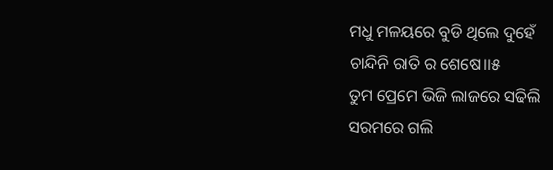ମଧୁ ମଳୟରେ ବୁଡି ଥିଲେ ଦୁହେଁ
ଚାନ୍ଦିନି ରାତି ର ଶେଷେ।।୫
ତୁମ ପ୍ରେମେ ଭିଜି ଲାଜରେ ସଢିଲି
ସରମରେ ଗଲି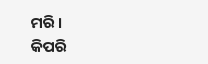ମରି ।
କିପରି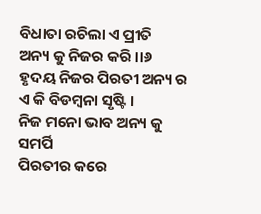ବିଧାତା ରଚିଲା ଏ ପ୍ରୀତି
ଅନ୍ୟ କୁ ନିଜର କରି ।।୬
ହୃଦୟ ନିଜର ପିରତୀ ଅନ୍ୟ ର
ଏ କି ବିଡମ୍ବନା ସୃଷ୍ଟି ।
ନିଜ ମନୋ ଭାବ ଅନ୍ୟ କୁ ସମର୍ପି
ପିରତୀର କରେ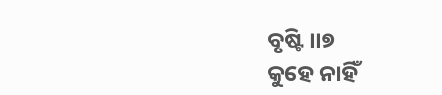ବୃଷ୍ଟି ।।୭
କୁହେ ନାହିଁ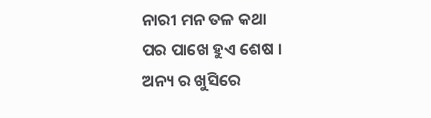ନାରୀ ମନ ତଳ କଥା
ପର ପାଖେ ହୁଏ ଶେଷ ।
ଅନ୍ୟ ର ଖୁସିରେ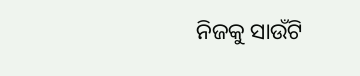ନିଜକୁ ସାଉଁଟି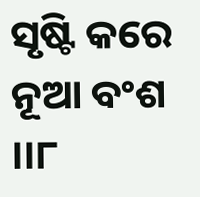ସୃଷ୍ଟି କରେ ନୂଆ ବଂଶ ।।୮